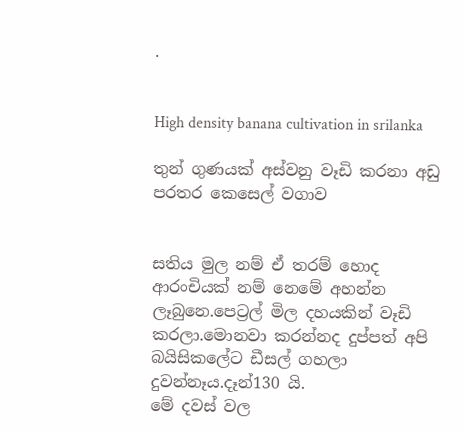.


High density banana cultivation in srilanka

තුන් ගුණයක් අස්වනු වෑඩි කරනා අඩු පරතර කෙසෙල් වගාව


සතිය මුල නම් ඒ තරම් හොද ආරංචියක් නම් නෙමේ අහන්න ලෑබුනෙ.පෙට්‍රල් මිල දහයකින් වෑඩි කරලා.මොනවා කරන්නද දුප්පත් අපි බයිසිකලේට ඩීසල් ගහලා දුවන්නෑය.දෑන්130 යි.
මේ දවස් වල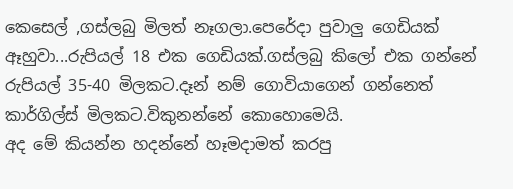කෙසෙල් ,ගස්ලබු මිලත් නෑගලා.පෙරේදා පුවාලු ගෙඩියක් ඈහුවා...රුපියල් 18 එක ගෙඩියක්.ගස්ලබු කිලෝ එක ගන්නේ රුපියල් 35-40 මිලකට.දෑන් නම් ගොවියාගෙන් ගන්නෙත් කාර්ගිල්ස් මිලකට.විකුනන්නේ කොහොමෙයි.
අද මේ කියන්න හදන්නේ හෑමදාමත් කරපු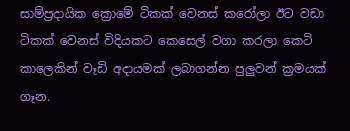සාම්ප්‍රදායික ක්‍රොමේ ටිකක් වෙනස් කරෝලා ඊට වඩා ටිකක් වෙනස් විදියකට කෙසෙල් වගා කරලා කෙටි කාලෙකින් වෑඩි අදායමක් ලබාගන්න පුලුවන් ක්‍රමයක් ගෑන.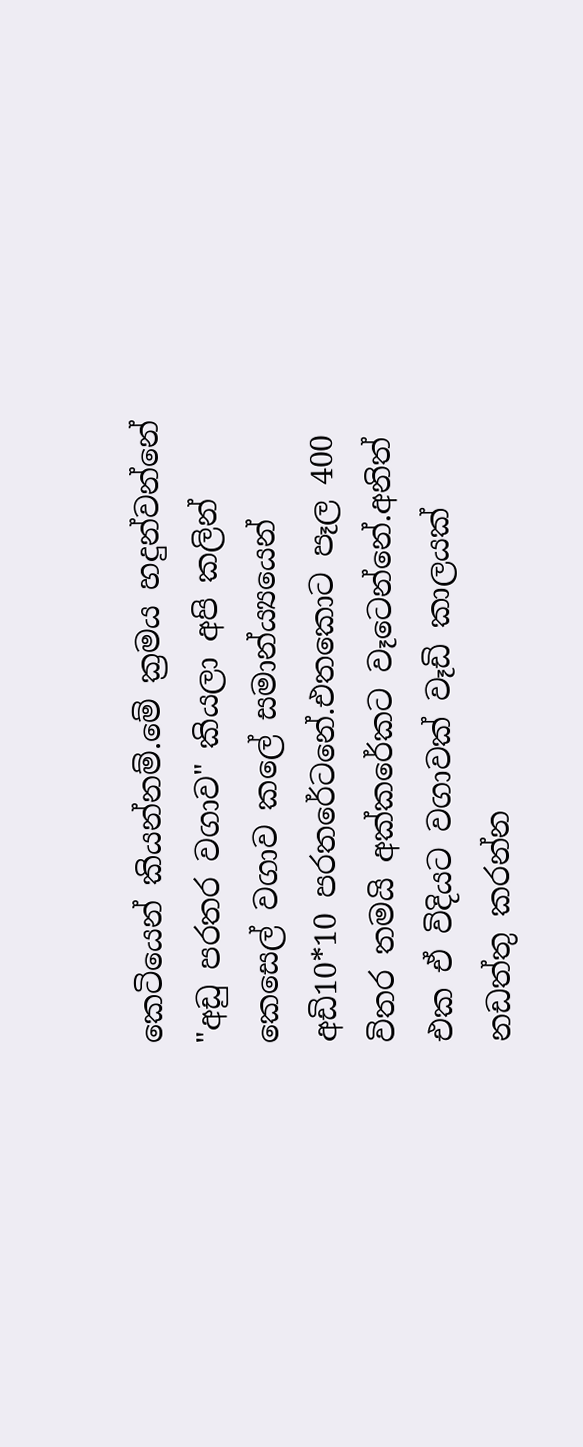කෙටියෙන් කියන්නම්.මේ ක්‍රමය හදුන්වන්නේ "අඩු පරතර වගාව" කියලා අපි කලින් කෙසෙල් වගාව කලේ සමාන්ය්‍යයෙන් අඩි10*10 පරතරේටනේ.එතකොට පෑල 400 විතර තමයි අක්කරේකට වෑටෙන්නේ.අනිත් එක ඒ විදියට වගාවක් වෑඩි කාලයක් නඩත්තු කරන්න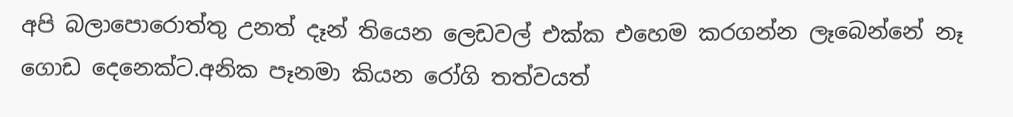අපි බලාපොරොත්තු උනත් දෑන් තියෙන ලෙඩවල් එක්ක එහෙම කරගන්න ලෑබෙන්නේ නෑ ගොඩ දෙනෙක්ට.අනික පෑනමා කියන රෝගි තත්වයත්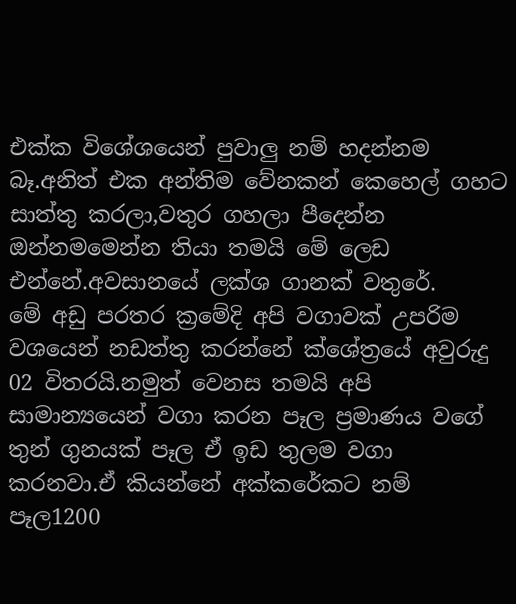එක්ක විශේශයෙන් පුවාලු නම් හදන්නම බෑ.අනිත් එක අන්තිම වේනකන් කෙහෙල් ගහට සාත්තු කරලා,වතුර ගහලා පීදෙන්න ඔන්නමමෙන්න තියා තමයි මේ ලෙඩ එන්නේ.අවසානයේ ලක්ශ ගානක් වතුරේ.
මේ අඩු පරතර ක්‍රමේදි අපි වගාවක් උපරිම වශයෙන් නඩත්තු කරන්නේ ක්ශේත්‍රයේ අවුරුදු 02 විතරයි.නමුත් වෙනස තමයි අපි සාමාන්‍යයෙන් වගා කරන පෑල ප්‍රමාණය වගේ තුන් ගුනයක් පෑල ඒ ඉඩ තුලම වගා කරනවා.ඒ කියන්නේ අක්කරේකට නම් පෑල1200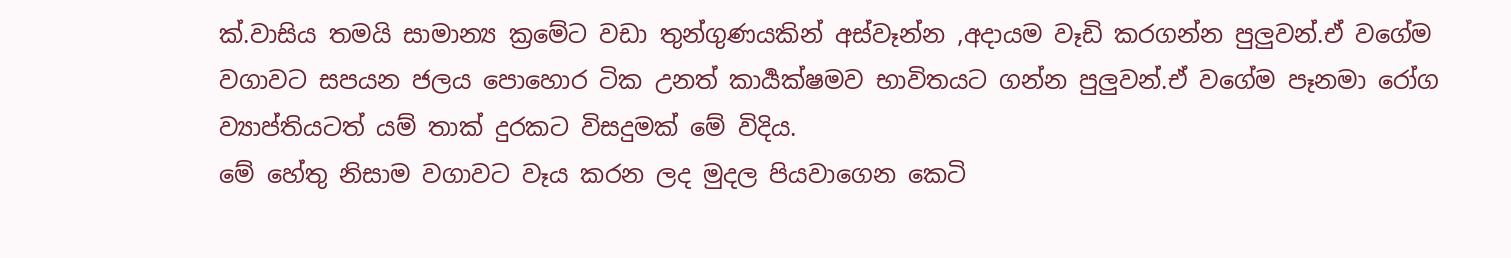ක්.වාසිය තමයි සාමාන්‍ය ක්‍රමේට වඩා තුන්ගුණයකින් අස්වෑන්න ,අදායම වෑඩි කරගන්න පුලුවන්.ඒ වගේම වගාවට සපයන ජලය පොහොර ටික උනත් කාර්‍යක්ෂමව භාවිතයට ගන්න පුලුවන්.ඒ වගේම පෑනමා රෝග ව්‍යාප්තියටත් යම් තාක් දුරකට විසදුමක් මේ විදිය.
මේ හේතු නිසාම වගාවට වෑය කරන ලද මුදල පියවාගෙන කෙටි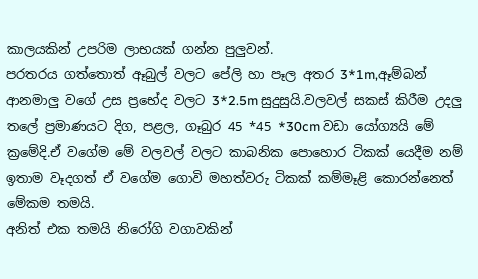කාලයකින් උපරිම ලාභයක් ගන්න පුලුවන්.
පරතරය ගත්තොත් ඈබුල් වලට පේලි හා පෑල අතර 3*1m,ඈම්බන් ආනමාලු වගේ උස ප්‍රභේද වලට 3*2.5m සුදුසුයි.වලවල් සකස් කිරීම උදලු තලේ ප්‍රමාණයට දිග, පළල, ගෑබුර 45 *45 *30cm වඩා යෝග්‍යයි මේ ක්‍රමේදි.ඒ වගේම මේ වලවල් වලට කාබනික පොහොර ටිකක් යෙදීම නම් ඉතාම වෑදගත් ඒ වගේම ගොවි මහත්වරු ටිකක් කම්මෑළි කොරන්නෙත් මේකම තමයි.
අනිත් එක තමයි නිරෝගි වගාවකින්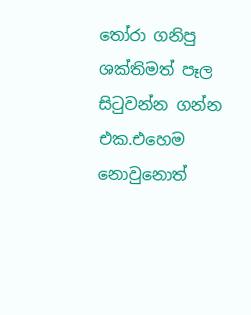තෝරා ගනිපු ශක්තිමත් පෑල සිටුවන්න ගන්න එක.එහෙම නොවුනොත්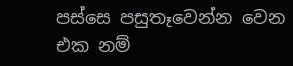පස්සෙ පසුතෑවෙන්න වෙන එක නම්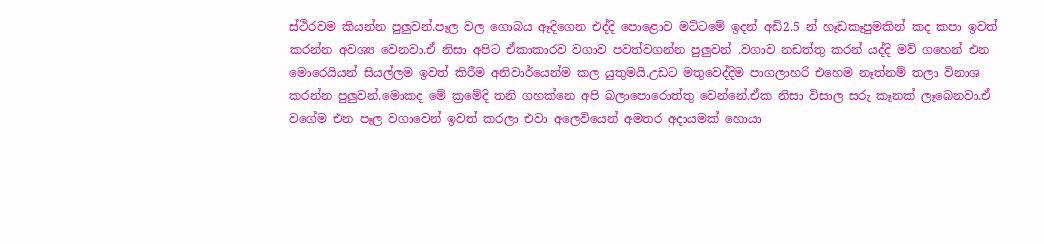ස්ථිරවම කියන්න පුලුවන්.පෑල වල ගොබය ඈදිගෙන එද්දි පොළොව මට්ටමේ ඉදන් අඩි2.5 න් හෑඩකෑපුමකින් කද කපා ඉවත් කරන්න අවශ්‍ය වෙනවා.ඒ නිසා අපිට ඒකාකාරව වගාව පවත්වගන්න පුලුවන් .වගාව නඩත්තු කරන් යද්දි මව් ගහෙන් එන මොරෙයියන් සියල්ලම ඉවත් කිරීම අනිවාර්යෙන්ම කල යුතුමයි.උඩට මතුවෙද්දිම පාගලාහරි එහෙම නෑත්නම් තලා විනාශ කරන්න පුලුවන්.මොකද මේ ක්‍රමේදි තනි ගහක්නෙ අපි බලාපොරොත්තු වෙන්නේ.ඒක නිසා විසාල සරු කෑනක් ලෑබෙනවා.ඒ වගේම එන පෑල වගාවෙන් ඉවත් කරලා එවා අලෙවියෙන් අමතර අදායමක් හොයා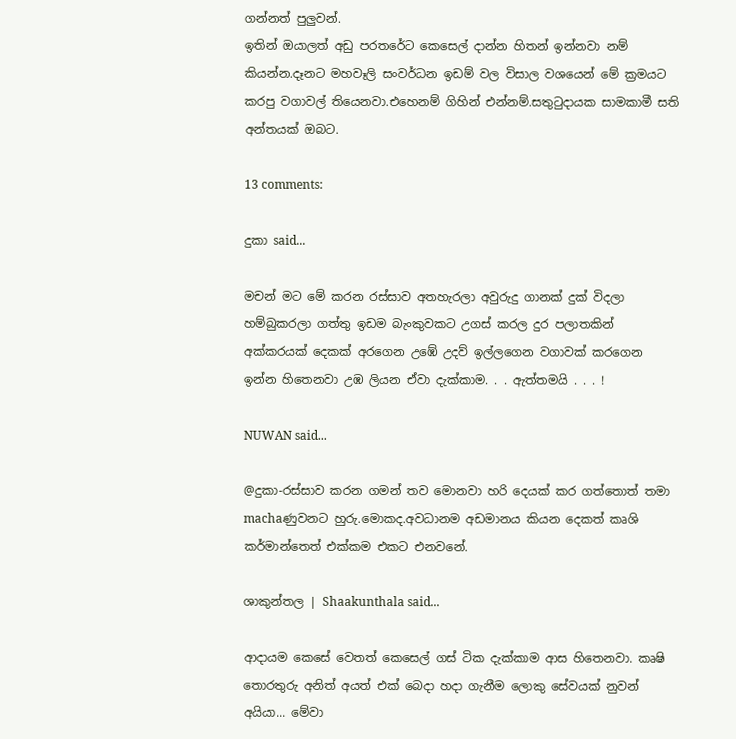ගන්නත් පුලුවන්.
ඉතින් ඔයාලත් අඩු පරතරේට කෙසෙල් දාන්න හිතන් ඉන්නවා නම් කියන්න.දෑනට මහවෑලි සංවර්ධන ඉඩම් වල විසාල වශයෙන් මේ ක්‍රමයට කරපු වගාවල් තියෙනවා.එහෙනම් ගිහින් එන්නම්.සතුටුදායක සාමකාමී සති අන්තයක් ඔබට.

13 comments:

දුකා said...

මචන් මට මේ කරන රස්සාව අතහැරලා අවුරුදු ගානක් දුක් විදලා හම්බුකරලා ගත්තු ඉඩම බැංකුවකට උගස් කරල දුර පලාතකින් අක්කරයක් දෙකක් අරගෙන උඹේ උදව් ඉල්ලගෙන වගාවක් කරගෙන ඉන්න හිතෙනවා උඹ ලියන ඒවා දැක්කාම. . . ඇත්තමයි . . . !

NUWAN said...

@දුකා-රස්සාව කරන ගමන් තව මොනවා හරි දෙයක් කර ගත්තොත් තමා machaණුවනට හුරු.මොකද.අවධානම අඩමානය කියන දෙකත් කෘශි කර්මාන්තෙත් එක්කම එකට එනවනේ.

ශාකුන්තල | Shaakunthala said...

ආදායම කෙසේ වෙතත් කෙසෙල් ගස් ටික දැක්කාම ආස හිතෙනවා. කෘෂි තොරතුරු අනිත් අයත් එක් බෙදා හදා ගැනීම ලොකු සේවයක් නුවන් අයියා... මේවා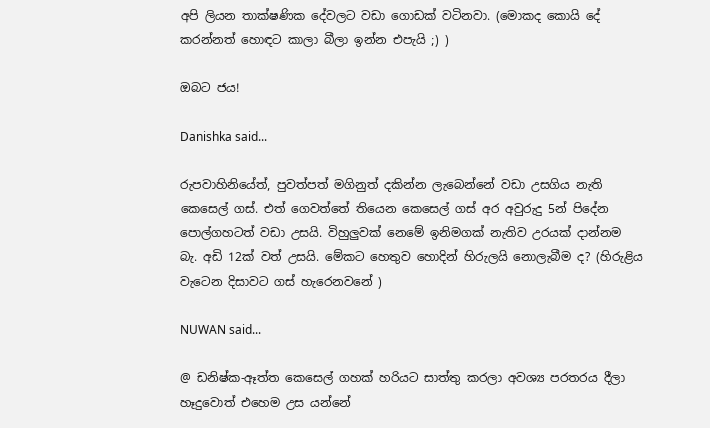අපි ලියන තාක්ෂණික දේවලට වඩා ගොඩක් වටිනවා. (මොකද කොයි දේ කරන්නත් හොඳට කාලා බීලා ඉන්න එපැයි ;) )

ඔබට ජය!

Danishka said...

රුපවාහිනියේත්, පුවත්පත් මගිනුත් දකින්න ලැබෙන්නේ වඩා උසගිය නැති කෙසෙල් ගස්. එත් ගෙවත්තේ තියෙන කෙසෙල් ගස් අර අවුරුදු 5න් පිදේන පොල්ගහටත් වඩා උසයි. විහුලුවක් නෙමේ ඉනිමගක් නැතිව උරයක් දාන්නම බැ. අඩි 12ක් වත් උසයි. මේකට හෙතුව හොදින් හිරුලයි නොලැබීම ද? (හිරුළිය වැටෙන දිසාවට ගස් හැරෙනවනේ )

NUWAN said...

@ ඩනිෂ්ක-ඈත්ත කෙසෙල් ගහක් හරියට සාත්තු කරලා අවශ්‍ය පරතරය දීලා හෑදුවොත් එහෙම උස යන්නේ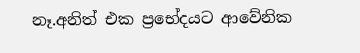නෑ.අනිත් එක ප්‍රභේදයට ආවේනික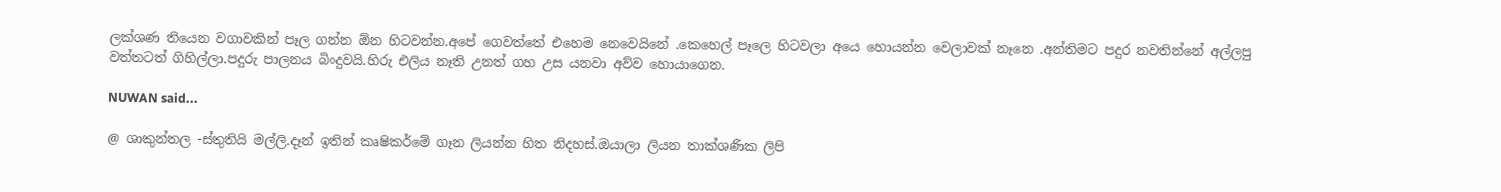ලක්ශණ තියෙන වගාවකින් පෑල ගන්න ඕන හිටවන්න.අපේ ගෙවත්තේ එහෙම නෙවෙයිනේ .කෙහෙල් පෑලෙ හිටවලා අයෙ හොයන්න වෙලාවක් නෑනෙ .අන්තිමට පදුර නවතින්නේ අල්ලපු වත්තටත් ගිහිල්ලා.පදුරු පාලනය බිංදුවයි.හිරු එලිය නෑති උනත් ගහ උස යනවා අව්ව හොයාගෙන.

NUWAN said...

@ ශාකුන්තල -ස්තුතියි මල්ලි.දෑන් ඉතින් කෘෂිකර්මේ ගෑන ලියන්න හිත නිදහස්.ඔයාලා ලියන තාක්ශණික ලිපි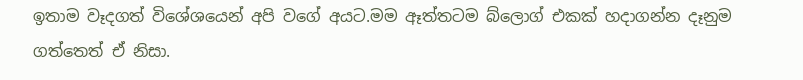ඉතාම වෑදගත් විශේශයෙන් අපි වගේ අයට.මම ඈත්තටම බ්ලොග් එකක් හදාගන්න දෑනුම ගත්තෙත් ඒ නිසා.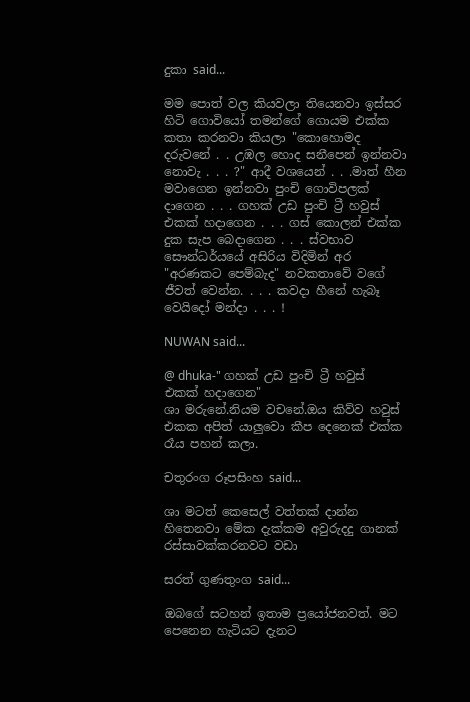දුකා said...

මම පොත් වල කියවලා තියෙනවා ඉස්සර හිටි ගොවියෝ තමන්ගේ ගොයම එක්ක කතා කරනවා කියලා "කොහොමද දරුවනේ . . උඹල හොද සනීපෙන් ඉන්නවා නොවැ . . . ?" ආදී වශයෙන් . . .මාත් හීන මවාගෙන ඉන්නවා පුංචි ගොවිපලක් දාගෙන . . . ගහක් උඩ පුංචි ට්‍රී හවුස් එකක් හදාගෙන . . . ගස් කොලන් එක්ක දුක සැප බෙදාගෙන . . . ස්වභාව සෞන්ධර්යයේ අසිරිය විදිමින් අර "අරණකට පෙම්බැද" නවකතාවේ වගේ ජීවත් වෙන්න. . . . කවදා හීනේ හැබෑ වෙයිදෝ මන්දා . . . !

NUWAN said...

@ dhuka-" ගහක් උඩ පුංචි ට්‍රී හවුස් එකක් හදාගෙන"
ශා මරුනේ.නියම වචනේ.ඔය කිව්ව හවුස් එකක අපිත් යාලුවො කීප දෙනෙක් එක්ක රෑය පහන් කලා.

චතුරංග රූපසිංහ said...

ශා මටත් කෙසෙල් වත්තක් දාන්න හිතෙනවා මේක දැක්කම අවුරුදදු ගානක් රස්සාවක්කරනවට වඩා

සරත් ගුණතුංග said...

ඔබගේ සටහන් ඉතාම ප්‍රයෝජනවත්. මට පෙනෙන හැටියට දැනට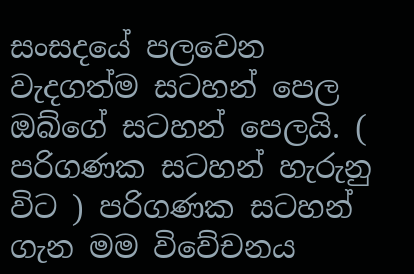සංසදයේ පලවෙන වැදගත්ම සටහන් පෙල ඔබ්ගේ සටහන් පෙලයි. ( පරිගණක සටහන් හැරුනු විට ) පරිගණක සටහන් ගැන මම විවේචනය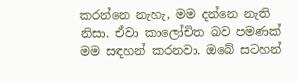කරන්නෙ නැහැ, මම දන්නෙ නැති නිසා. ඒවා කාලෝචිත බව පමණක් මම සඳහන් කරනවා. ඔබේ සටහන්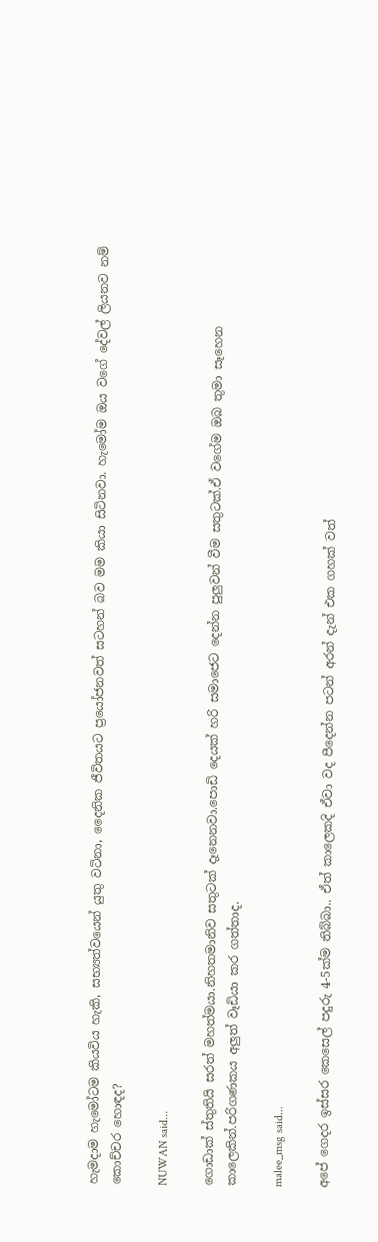හැමදාම හැමෝටම කියවිය හැකි, සභ්‍යත්වයෙන් යුතු වටිනා, දෛනික ජීවිතයට ප්‍රයෝජනවත් සටහන් බව මම කියා සිටිනවා. හැමෝම ඔය වගේ දේවල් ලියනව නම් කොච්චර හොඳද?

NUWAN said...

ගොඩාක් ස්තුතියි සරත් මහත්මයා.නිහතමානිව සතුටක් දෑනෙනවා.පොඩි දෙයක් හරි සමාජෙට දෙන්න පුලුවන් වීම සතුටක්.ඒ වගේම ඔබ තුමා සෑහෙන කාලෙකින්.පරිගණකය අලුත් වෑඩියා කර ගත්තාද.

malee_msg said...

අපේ ගෙදර ඉස්සර කෙසෙල් පදුරු 4-5ක්ම තිබ්බා.. ඒත් කාලෙකදි ඒවා වද පීදෙන්න පටන් අරන් ‍දැන් එක ගහක් වත්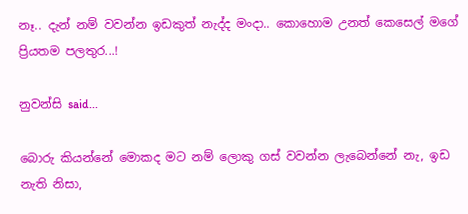නෑ.. දැන් නම් වවන්න ඉඩකුත් නැද්ද මංදා.. කොහොම උනත් කෙසෙල් මගේ ප්‍රියතම පලතුර...!

නුවන්සි said...

බොරු කියන්නේ මොකද මට නම් ලොකු ගස් වවන්න ලැබෙන්නේ නැ, ඉඩ නැති නිසා,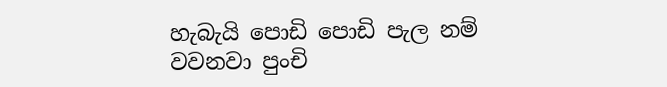හැබැයි පොඩි පොඩි පැල නම් වවනවා පුංචි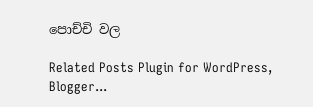පොච්චි වල

Related Posts Plugin for WordPress, Blogger...